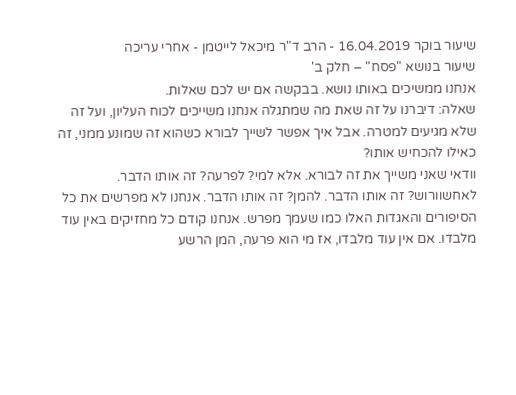שיעור בוקר 16.04.2019 - הרב ד"ר מיכאל לייטמן - אחרי עריכה
שיעור בנושא "פסח" – חלק ב'
אנחנו ממשיכים באותו נושא. בבקשה אם יש לכם שאלות.
שאלה: דיברנו על זה שאת מה שמתגלה אנחנו משייכים לכוח העליון, ועל זה שלא מגיעים למטרה. אבל איך אפשר לשייך לבורא כשהוא זה שמונע ממני, זה כאילו להכחיש אותו?
וודאי שאני משייך את זה לבורא. אלא למי? לפרעה? זה אותו הדבר. לאחשוורוש? זה אותו הדבר. להמן? זה אותו הדבר. אנחנו לא מפרשים את כל הסיפורים והאגדות האלו כמו שעמך מפרש. אנחנו קודם כל מחזיקים באין עוד מלבדו. אם אין עוד מלבדו, אז מי הוא פרעה, המן הרשע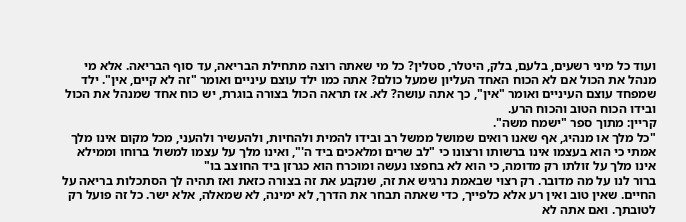ועוד כל מיני רשעים, בלעם, בלק, היטלר, סטלין? כל מי שאתה רוצה מתחילת הבריאה, עד סוף הבריאה. אלא מי מנהל את הכול אם לא הכוח האחד העליון שמעל כולם? אתה כמו ילד עוצם עיניים ואומר "זה לא קיים, אין". ילד שמפחד עוצם העיניים ואומר "אין", כך אתה עושה? לא. אז תראה הכול בצורה בוגרת, יש כוח אחד שמנהל את הכול ובידו הכוח הטוב והכוח הרע.
קריין: מתוך ספר "ישמח משה".
"כל מלך או מנהיג, אף שאנו רואים שמושל ממשל רב ובידו להמית ולהחיות, ולהעשיר ולהעני, מכל מקום אינו מלך אמתי כי הוא בעצמו אינו ברשותו ורצונו כי "לב שרים ומלאכים ביד ה'", ואינו מלך על עצמו למשול ברוחו וממילא אינו מלך על זולתו רק מדומה, כי הוא לא בחפצו נעשה ומוכרח הוא כגרזן ביד החוצב בו"
ברור לנו על מה מדובר. רק רצוי שבאמת נרגיש את זה, שנקבע את זה בצורה כזאת ואז תהיה לך הסתכלות בריאה על החיים. שאין טוב ואין רע אלא כלפייך, כדי שאתה תבחר את הדרך, לא ימינה, לא שמאלה, אלא ישר. כל זה פועל רק לטובתך. ואם אתה לא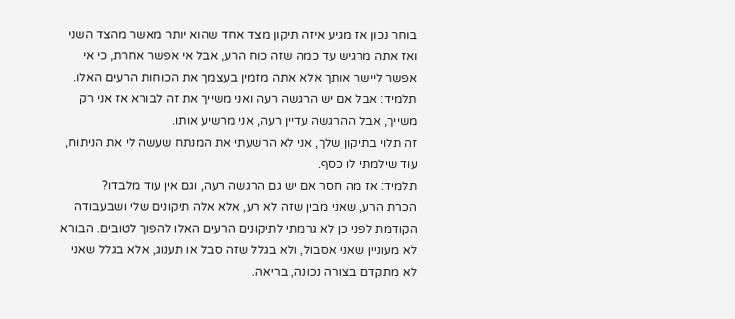בוחר נכון אז מגיע איזה תיקון מצד אחד שהוא יותר מאשר מהצד השני ואז אתה מרגיש עד כמה שזה כוח הרע, אבל אי אפשר אחרת, כי אי אפשר ליישר אותך אלא אתה מזמין בעצמך את הכוחות הרעים האלו.
תלמיד: אבל אם יש הרגשה רעה ואני משייך את זה לבורא אז אני רק משייך, אבל ההרגשה עדיין רעה, אני מרשיע אותו.
זה תלוי בתיקון שלך, אני לא הרשעתי את המנתח שעשה לי את הניתוח, עוד שילמתי לו כסף.
תלמיד: אז מה חסר אם יש גם הרגשה רעה, וגם אין עוד מלבדו?
הכרת הרע, שאני מבין שזה לא רע, אלא אלה תיקונים שלי ושבעבודה הקודמת לפני כן לא גרמתי לתיקונים הרעים האלו להפוך לטובים. הבורא לא מעוניין שאני אסבול, ולא בגלל שזה סבל או תענוג, אלא בגלל שאני לא מתקדם בצורה נכונה, בריאה.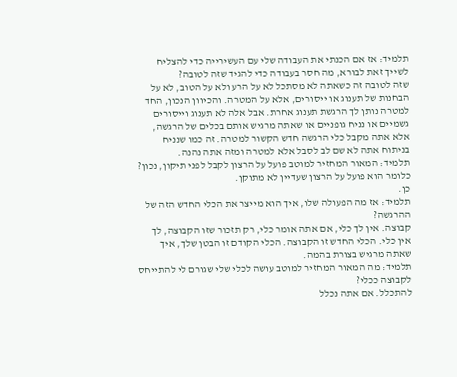תלמיד: אז אם הכנתי את העבודה שלי עם העשירייה כדי להצליח לשייך זאת לבורא, מה חסר בעבודה כדי להגיד שזה לטובה?
שזה לטובה זה כשאתה לא מסתכל לא על הרע ולא על הטוב, לא על הבחנות של תענוג או ייסורים, אלא על המטרה. והכיוון הנכון, החד למטרה נותן לך הרגשת תענוג אחרת. אבל אלה לא תענוג וייסורים גשמיים או נניח גופניים או שאתה מרגיש אותם בכלים של הרגשה, אלא אתה מקבל כלי הרגשה חדש הקשור למטרה. זה כמו שנניח בניתוח אתה לא שם לב לסבל אלא למטרה ומזה אתה נהנה.
תלמיד: המאור המחזיר למוטב פועל על הרצון לקבל לפני תיקון, נכון? כלומר הוא פועל על הרצון שעדיין לא מתוקן.
כן.
תלמיד: אז מה הפעולה שלו, איך הוא מייצר את הכלי החדש הזה של ההרגשה?
קבוצה. אין לך כלי, אם אתה אומר כלי, רק תזכור שזו הקבוצה, לך אין כלי. הכלי החדש זו הקבוצה. הכלי הקודם זו הבטן שלך, איך שאתה מרגיש בצורת בהמה.
תלמיד: מה המאור המחזיר למוטב עושה לכלי שלי שגורם לי להתייחס לקבוצה ככלי?
להתכלל. אם אתה נכלל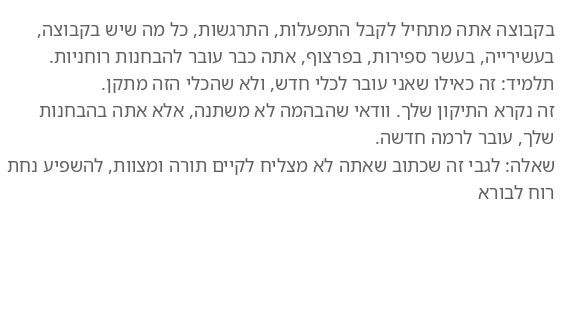בקבוצה אתה מתחיל לקבל התפעלות, התרגשות, כל מה שיש בקבוצה, בעשירייה, בעשר ספירות, בפרצוף, אתה כבר עובר להבחנות רוחניות.
תלמיד: זה כאילו שאני עובר לכלי חדש, ולא שהכלי הזה מתקן.
זה נקרא התיקון שלך. וודאי שהבהמה לא משתנה, אלא אתה בהבחנות שלך, עובר לרמה חדשה.
שאלה: לגבי זה שכתוב שאתה לא מצליח לקיים תורה ומצוות, להשפיע נחת רוח לבורא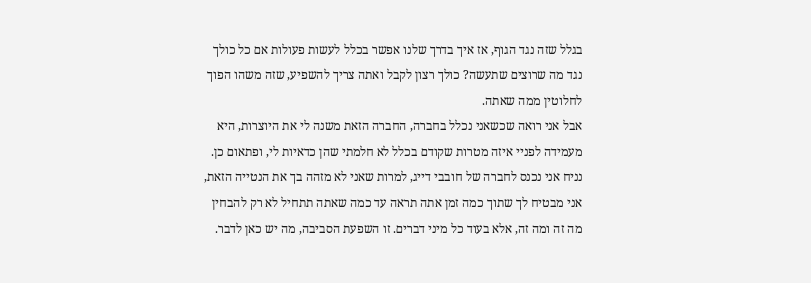בגלל שזה נגד הגוף, אז איך בדרך שלנו אפשר בכלל לעשות פעולות אם כל כולך נגד מה שרוצים שתעשה? כולך רצון לקבל ואתה צריך להשפיע, שזה משהו הפוך לחלוטין ממה שאתה.
אבל אני רואה שכשאני נכלל בחברה, החברה הזאת משנה לי את היוצרות, היא מעמידה לפניי איזה מטרות שקודם בכלל לא חלמתי שהן כדאיות לי, ופתאום כן. נניח אני נכנס לחברה של חובבי דייג, למרות שאני לא מזהה בך את הנטייה הזאת, אני מבטיח לך שתוך כמה זמן אתה תראה עד כמה שאתה תתחיל לא רק להבחין מה זה ומה זה, אלא בעוד כל מיני דברים. זו השפעת הסביבה, מה יש כאן לדבר.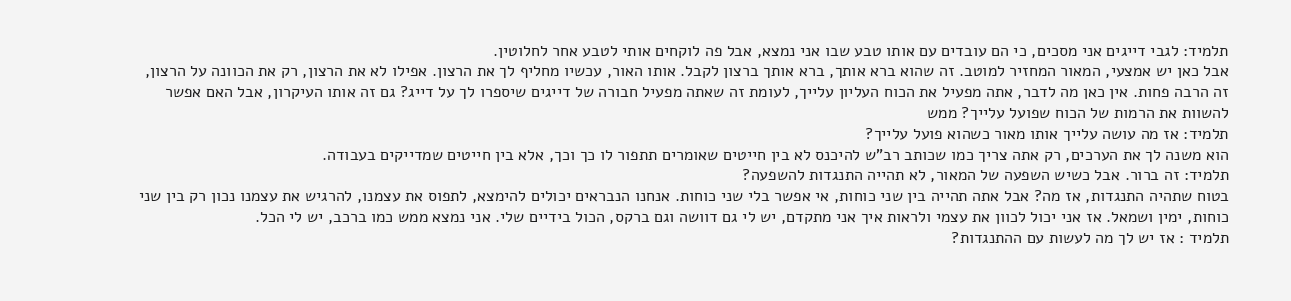תלמיד: לגבי דייגים אני מסכים, כי הם עובדים עם אותו טבע שבו אני נמצא, אבל פה לוקחים אותי לטבע אחר לחלוטין.
אבל כאן יש אמצעי, המאור המחזיר למוטב. זה שהוא ברא אותך, ברא אותך ברצון לקבל. אותו האור, עכשיו מחליף לך את הרצון. אפילו לא את הרצון, רק את הכוונה על הרצון, זה הרבה פחות. אין כאן מה לדבר, אתה מפעיל את הכוח העליון עלייך, לעומת זה שאתה מפעיל חבורה של דייגים שיספרו לך על דייג? גם זה אותו העיקרון, אבל האם אפשר להשוות את הרמות של הכוח שפועל עלייך? ממש
תלמיד: אז מה עושה עלייך אותו מאור כשהוא פועל עלייך?
הוא משנה לך את הערכים, רק אתה צריך כמו שכותב רב"ש להיכנס לא בין חייטים שאומרים תתפור לו כך וכך, אלא בין חייטים שמדייקים בעבודה.
תלמיד: זה ברור. אבל כשיש השפעה של המאור, לא תהייה התנגדות להשפעה?
בטוח שתהיה התנגדות, אז מה? אבל אתה תהייה בין שני כוחות, אי אפשר בלי שני כוחות. אנחנו הנבראים יכולים להימצא, לתפוס את עצמנו, להרגיש את עצמנו נכון רק בין שני כוחות, ימין ושמאל. אז אני יכול לכוון את עצמי ולראות איך אני מתקדם, יש לי גם דוושה וגם ברקס, הכול בידיים שלי. אני נמצא ממש כמו ברכב, יש לי הכל.
תלמיד : אז יש לך מה לעשות עם ההתנגדות?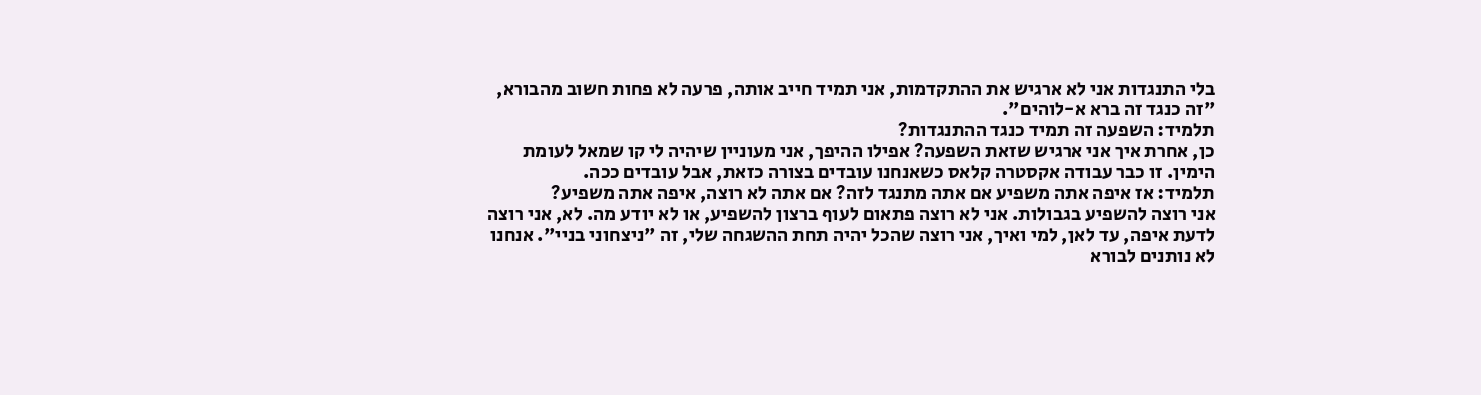בלי התנגדות אני לא ארגיש את ההתקדמות, אני תמיד חייב אותה, פרעה לא פחות חשוב מהבורא, "זה כנגד זה ברא א-לוהים".
תלמיד: השפעה זה תמיד כנגד ההתנגדות?
כן, אחרת איך אני ארגיש שזאת השפעה? אפילו ההיפך, אני מעוניין שיהיה לי קו שמאל לעומת הימין. זו כבר עבודה אקסטרה קלאס כשאנחנו עובדים בצורה כזאת, אבל עובדים ככה.
תלמיד: אז איפה אתה משפיע אם אתה מתנגד לזה? אם אתה לא רוצה, איפה אתה משפיע?
אני רוצה להשפיע בגבולות. אני לא רוצה פתאום לעוף ברצון להשפיע, או לא יודע מה. לא, אני רוצה לדעת איפה, עד לאן, למי ואיך, אני רוצה שהכל יהיה תחת ההשגחה שלי, זה "ניצחוני בניי". אנחנו לא נותנים לבורא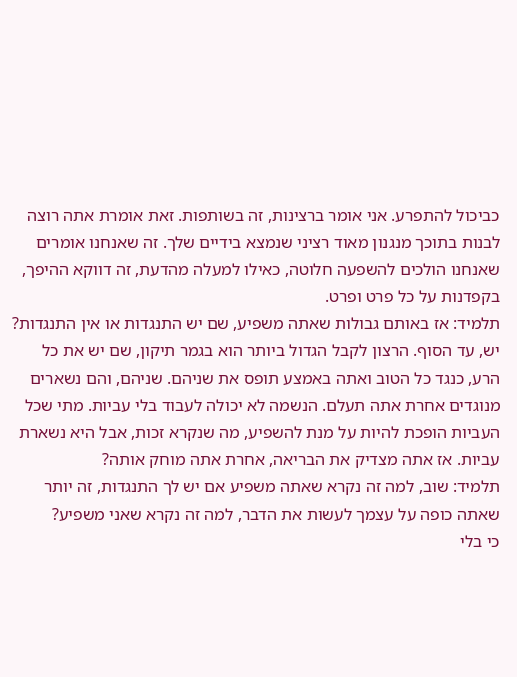כביכול להתפרע. אני אומר ברצינות, זה בשותפות. זאת אומרת אתה רוצה לבנות בתוכך מנגנון מאוד רציני שנמצא בידיים שלך. זה שאנחנו אומרים שאנחנו הולכים להשפעה חלוטה, כאילו למעלה מהדעת, זה דווקא ההיפך, בקפדנות על כל פרט ופרט.
תלמיד: אז באותם גבולות שאתה משפיע, שם יש התנגדות או אין התנגדות?
יש, עד הסוף. הרצון לקבל הגדול ביותר הוא בגמר תיקון, שם יש את כל הרע, כנגד כל הטוב ואתה באמצע תופס את שניהם. שניהם, והם נשארים מנוגדים אחרת אתה תעלם. הנשמה לא יכולה לעבוד בלי עביות. מתי שכל העביות הופכת להיות על מנת להשפיע, מה שנקרא זכות, אבל היא נשארת עביות. אז אתה מצדיק את הבריאה, אחרת אתה מוחק אותה?
תלמיד: שוב, למה זה נקרא שאתה משפיע אם יש לך התנגדות, זה יותר שאתה כופה על עצמך לעשות את הדבר, למה זה נקרא שאני משפיע?
כי בלי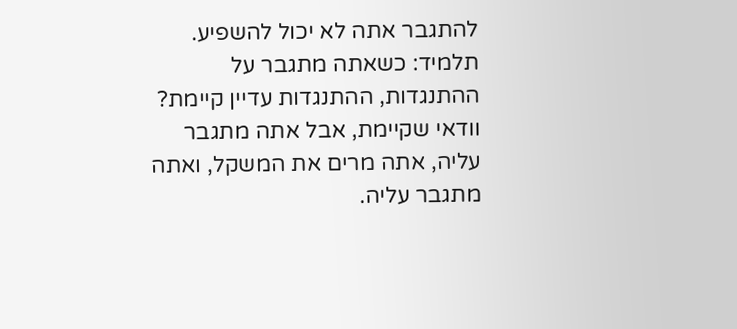להתגבר אתה לא יכול להשפיע.
תלמיד: כשאתה מתגבר על ההתנגדות, ההתנגדות עדיין קיימת?
וודאי שקיימת, אבל אתה מתגבר עליה, אתה מרים את המשקל, ואתה מתגבר עליה.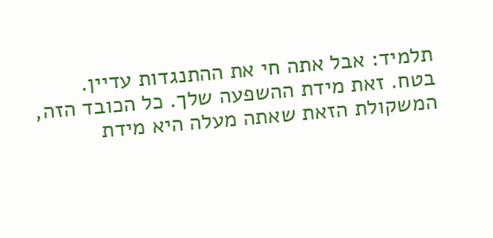תלמיד: אבל אתה חי את ההתנגדות עדיין.
בטח. זאת מידת ההשפעה שלך. כל הכובד הזה, המשקולת הזאת שאתה מעלה היא מידת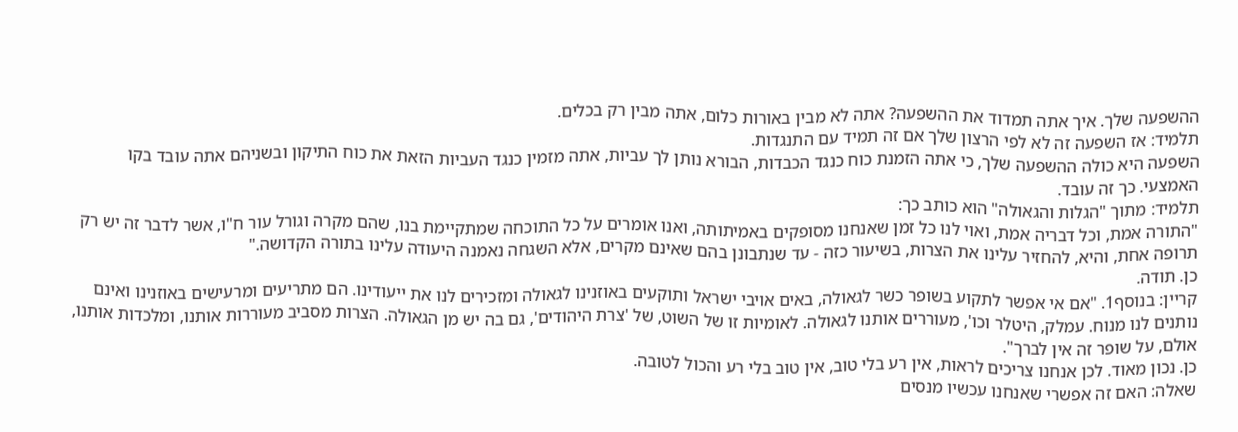ההשפעה שלך. איך אתה תמדוד את ההשפעה? אתה לא מבין באורות כלום, אתה מבין רק בכלים.
תלמיד: אז השפעה זה לא לפי הרצון שלך אם זה תמיד עם התנגדות.
השפעה היא כולה ההשפעה שלך, כי אתה הזמנת כוח כנגד הכבדות, הבורא נותן לך עביות, אתה מזמין כנגד העביות הזאת את כוח התיקון ובשניהם אתה עובד בקו האמצעי. כך זה עובד.
תלמיד: מתוך "הגלות והגאולה" הוא כותב כך:
"התורה אמת, וכל דבריה אמת, ואוי לנו כל זמן שאנחנו מסופקים באמיתותה, ואנו אומרים על כל התוכחה שמתקיימת בנו, שהם מקרה וגורל עור ח"ו, אשר לדבר זה יש רק תרופה אחת, והיא, להחזיר עלינו את הצרות, בשיעור כזה - עד שנתבונן בהם שאינם מקרים, אלא השגחה נאמנה היעודה עלינו בתורה הקדושה."
כן. תודה.
קריין: בנוסף1. "אם אי אפשר לתקוע בשופר כשר לגאולה, באים אויבי ישראל ותוקעים באוזנינו לגאולה ומזכירים לנו את ייעודינו. הם מתריעים ומרעישים באוזנינו ואינם נותנים לנו מנוח. עמלק, היטלר וכו', מעוררים אותנו לגאולה. לאומיות זו של השוט, של 'צרת היהודים', גם בה יש מן הגאולה. הצרות מסביב מעוררות אותנו, ומלכדות אותנו, אולם, על שופר זה אין לברך".
כן. נכון מאוד. לכן אנחנו צריכים לראות, אין רע בלי טוב, אין טוב בלי רע והכול לטובה.
שאלה: האם זה אפשרי שאנחנו עכשיו מנסים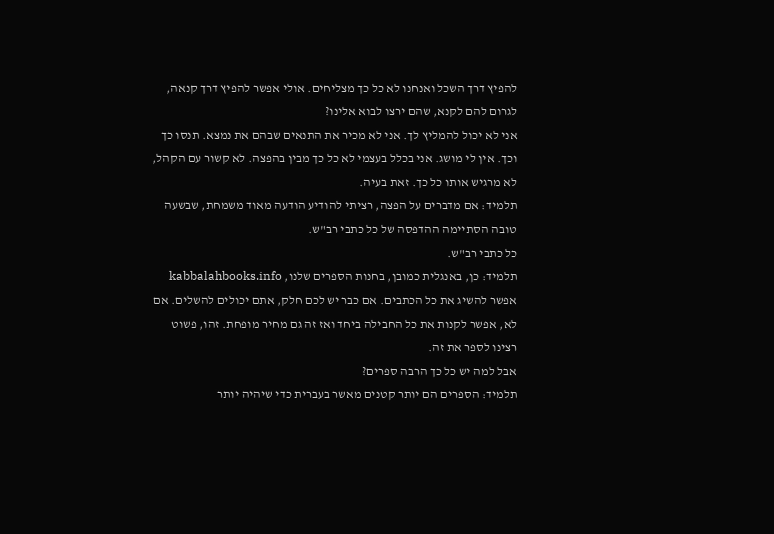להפיץ דרך השכל ואנחנו לא כל כך מצליחים. אולי אפשר להפיץ דרך קנאה, לגרום להם לקנא, שהם ירצו לבוא אלינו?
אני לא יכול להמליץ לך. אני לא מכיר את התנאים שבהם את נמצא. תנסו כך וכך. אין לי מושג. אני בכלל בעצמי לא כל כך מבין בהפצה. לא קשור עם הקהל, לא מרגיש אותו כל כך. זאת בעיה.
תלמיד: אם מדברים על הפצה, רציתי להודיע הודעה מאוד משמחת, שבשעה טובה הסתיימה ההדפסה של כל כתבי רב"ש.
כל כתבי רב"ש.
תלמיד: כן, באנגלית כמובן, בחנות הספרים שלנו, kabbalahbooks.info אפשר להשיג את כל הכתבים. אם כבר יש לכם חלק, אתם יכולים להשלים. אם לא, אפשר לקנות את כל החבילה ביחד ואז זה גם מחיר מופחת. זהו, פשוט רצינו לספר את זה.
אבל למה יש כל כך הרבה ספרים?
תלמיד: הספרים הם יותר קטנים מאשר בעברית כדי שיהיה יותר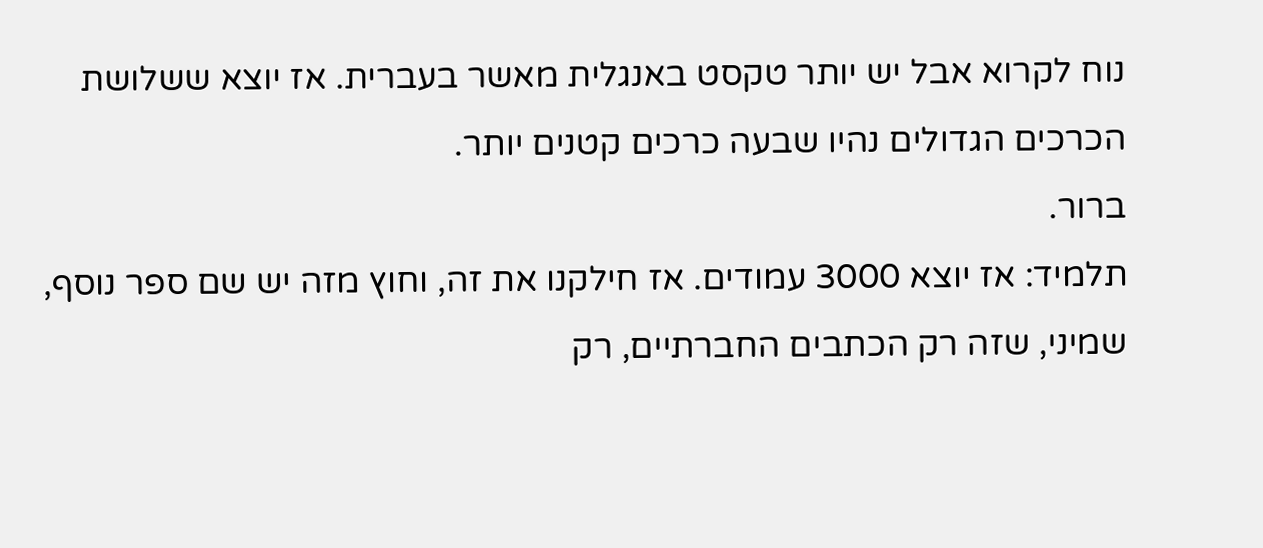נוח לקרוא אבל יש יותר טקסט באנגלית מאשר בעברית. אז יוצא ששלושת הכרכים הגדולים נהיו שבעה כרכים קטנים יותר.
ברור.
תלמיד: אז יוצא 3000 עמודים. אז חילקנו את זה, וחוץ מזה יש שם ספר נוסף, שמיני, שזה רק הכתבים החברתיים, רק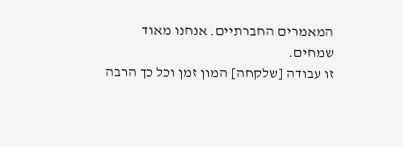המאמרים החברתיים. אנחנו מאוד שמחים.
זו עבודה [שלקחה] המון זמן וכל כך הרבה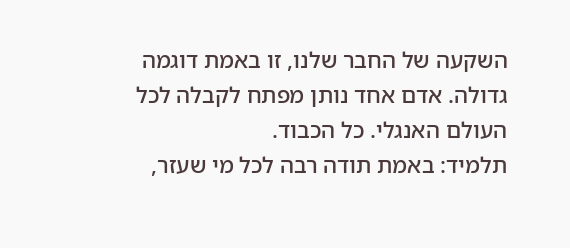השקעה של החבר שלנו, זו באמת דוגמה גדולה. אדם אחד נותן מפתח לקבלה לכל העולם האנגלי. כל הכבוד.
תלמיד: באמת תודה רבה לכל מי שעזר,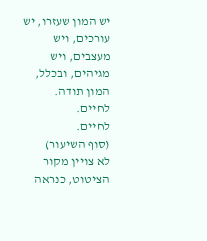יש המון שעזרו, יש עורכים, ויש מעצבים, ויש מגיהים, ובכלל, המון תודה. לחיים.
לחיים.
(סוף השיעור)
לא צויין מקור הציטוט, כנראה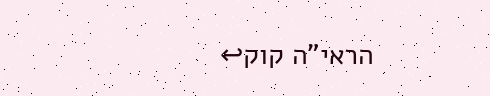הראי"ה קוק↩